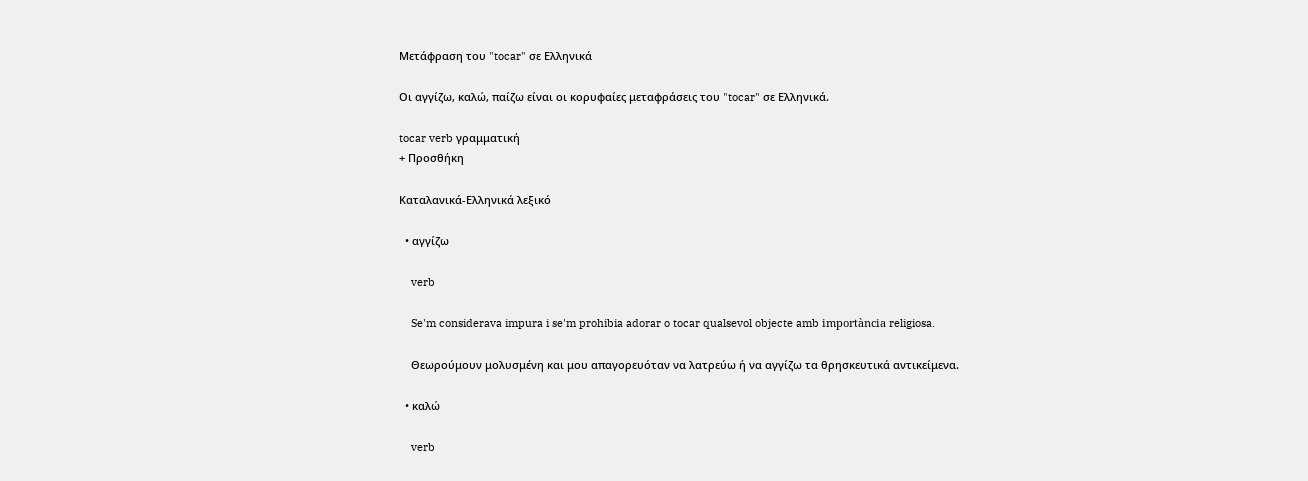Μετάφραση του "tocar" σε Ελληνικά

Οι αγγίζω, καλώ, παίζω είναι οι κορυφαίες μεταφράσεις του "tocar" σε Ελληνικά.

tocar verb γραμματική
+ Προσθήκη

Καταλανικά-Ελληνικά λεξικό

  • αγγίζω

    verb

    Se'm considerava impura i se'm prohibia adorar o tocar qualsevol objecte amb importància religiosa.

    Θεωρούμουν μολυσμένη και μου απαγορευόταν να λατρεύω ή να αγγίζω τα θρησκευτικά αντικείμενα.

  • καλώ

    verb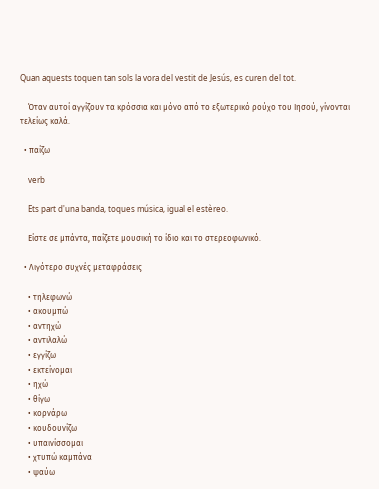Quan aquests toquen tan sols la vora del vestit de Jesús, es curen del tot.

    Όταν αυτοί αγγίζουν τα κρόσσια και μόνο από το εξωτερικό ρούχο του Ιησού, γίνονται τελείως καλά.

  • παίζω

    verb

    Ets part d'una banda, toques música, igual el estèreo.

    Είστε σε μπάντα, παίζετε μουσική το ίδιο και το στερεοφωνικό.

  • Λιγότερο συχνές μεταφράσεις

    • τηλεφωνώ
    • ακουμπώ
    • αντηχώ
    • αντιλαλώ
    • εγγίζω
    • εκτείνομαι
    • ηχώ
    • θίγω
    • κορνάρω
    • κουδουνίζω
    • υπαινίσσομαι
    • χτυπώ καμπάνα
    • ψαύω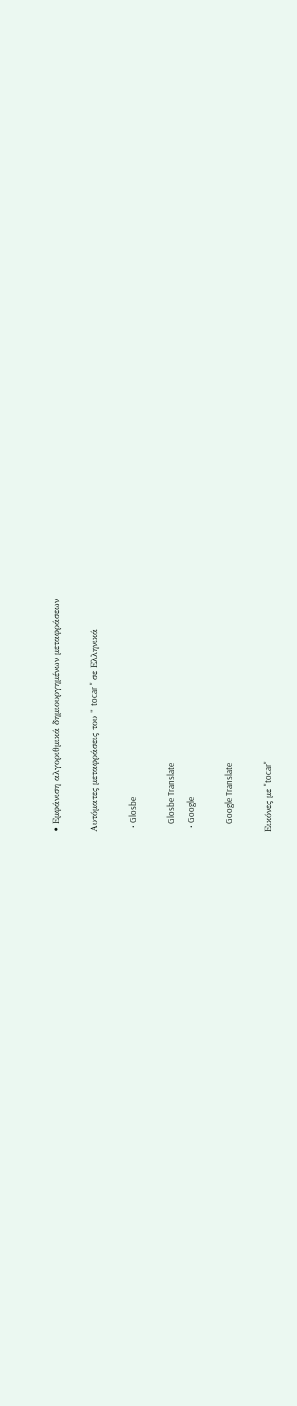• Εμφάνιση αλγοριθμικά δημιουργημένων μεταφράσεων

Αυτόματες μεταφράσεις του " tocar " σε Ελληνικά

  • Glosbe

    Glosbe Translate
  • Google

    Google Translate

Εικόνες με "tocar"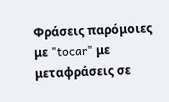Φράσεις παρόμοιες με "tocar" με μεταφράσεις σε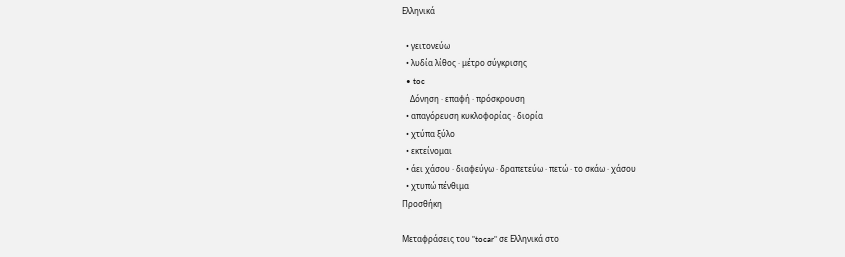Ελληνικά

  • γειτονεύω
  • λυδία λίθος · μέτρο σύγκρισης
  • toc
    Δόνηση · επαφή · πρόσκρουση
  • απαγόρευση κυκλοφορίας · διορία
  • χτύπα ξύλο
  • εκτείνομαι
  • άει χάσου · διαφεύγω · δραπετεύω · πετώ · το σκάω · χάσου
  • χτυπώ πένθιμα
Προσθήκη

Μεταφράσεις του "tocar" σε Ελληνικά στο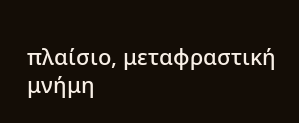πλαίσιο, μεταφραστική μνήμη